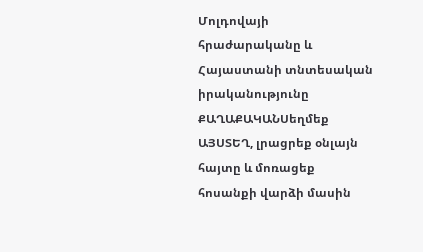Մոլդովայի հրաժարականը և Հայաստանի տնտեսական իրականությունը
ՔԱՂԱՔԱԿԱՆՍեղմեք ԱՅՍՏԵՂ, լրացրեք օնլայն հայտը և մոռացեք հոսանքի վարձի մասին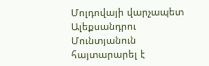Մոլդովայի վարչապետ Ալեքսանդրու Մունտյանուն հայտարարել է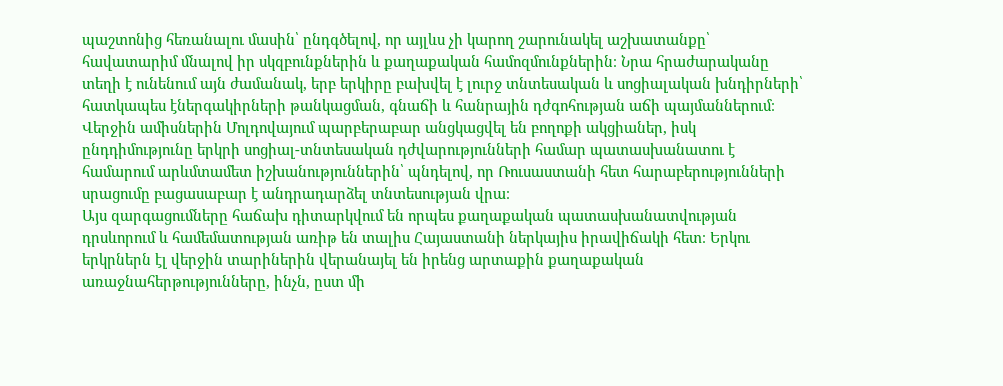պաշտոնից հեռանալու մասին՝ ընդգծելով, որ այլևս չի կարող շարունակել աշխատանքը՝ հավատարիմ մնալով իր սկզբունքներին և քաղաքական համոզմունքներին։ Նրա հրաժարականը տեղի է ունենում այն ժամանակ, երբ երկիրը բախվել է լուրջ տնտեսական և սոցիալական խնդիրների՝ հատկապես էներգակիրների թանկացման, գնաճի և հանրային դժգոհության աճի պայմաններում։
Վերջին ամիսներին Մոլդովայում պարբերաբար անցկացվել են բողոքի ակցիաներ, իսկ ընդդիմությունը երկրի սոցիալ-տնտեսական դժվարությունների համար պատասխանատու է համարում արևմտամետ իշխանություններին՝ պնդելով, որ Ռուսաստանի հետ հարաբերությունների սրացումը բացասաբար է անդրադարձել տնտեսության վրա։
Այս զարգացումները հաճախ դիտարկվում են որպես քաղաքական պատասխանատվության դրսևորում և համեմատության առիթ են տալիս Հայաստանի ներկայիս իրավիճակի հետ։ Երկու երկրներն էլ վերջին տարիներին վերանայել են իրենց արտաքին քաղաքական առաջնահերթությունները, ինչն, ըստ մի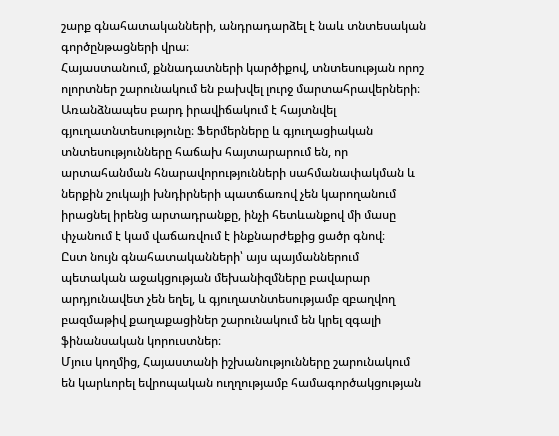շարք գնահատականների, անդրադարձել է նաև տնտեսական գործընթացների վրա։
Հայաստանում, քննադատների կարծիքով, տնտեսության որոշ ոլորտներ շարունակում են բախվել լուրջ մարտահրավերների։ Առանձնապես բարդ իրավիճակում է հայտնվել գյուղատնտեսությունը։ Ֆերմերները և գյուղացիական տնտեսությունները հաճախ հայտարարում են, որ արտահանման հնարավորությունների սահմանափակման և ներքին շուկայի խնդիրների պատճառով չեն կարողանում իրացնել իրենց արտադրանքը, ինչի հետևանքով մի մասը փչանում է կամ վաճառվում է ինքնարժեքից ցածր գնով։
Ըստ նույն գնահատականների՝ այս պայմաններում պետական աջակցության մեխանիզմները բավարար արդյունավետ չեն եղել, և գյուղատնտեսությամբ զբաղվող բազմաթիվ քաղաքացիներ շարունակում են կրել զգալի ֆինանսական կորուստներ։
Մյուս կողմից, Հայաստանի իշխանությունները շարունակում են կարևորել եվրոպական ուղղությամբ համագործակցության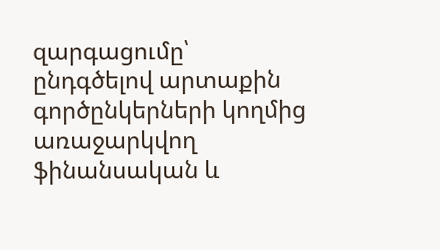զարգացումը՝ ընդգծելով արտաքին գործընկերների կողմից առաջարկվող ֆինանսական և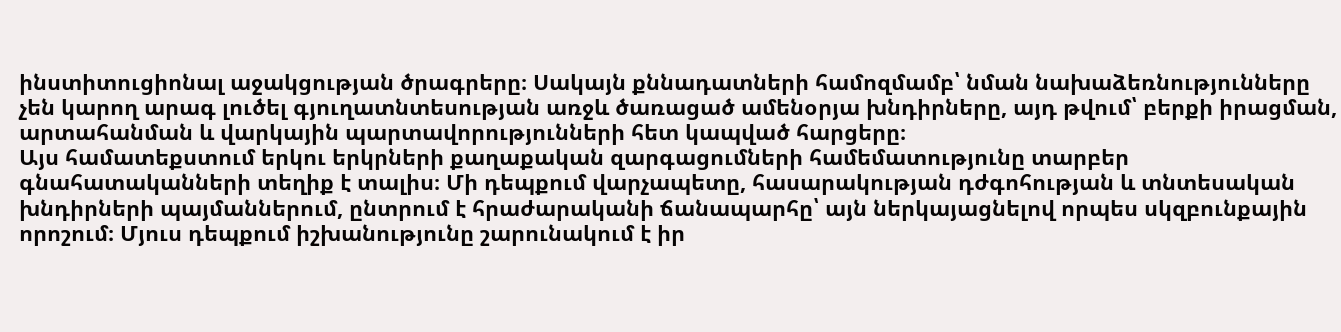ինստիտուցիոնալ աջակցության ծրագրերը։ Սակայն քննադատների համոզմամբ՝ նման նախաձեռնությունները չեն կարող արագ լուծել գյուղատնտեսության առջև ծառացած ամենօրյա խնդիրները, այդ թվում՝ բերքի իրացման, արտահանման և վարկային պարտավորությունների հետ կապված հարցերը։
Այս համատեքստում երկու երկրների քաղաքական զարգացումների համեմատությունը տարբեր գնահատականների տեղիք է տալիս։ Մի դեպքում վարչապետը, հասարակության դժգոհության և տնտեսական խնդիրների պայմաններում, ընտրում է հրաժարականի ճանապարհը՝ այն ներկայացնելով որպես սկզբունքային որոշում։ Մյուս դեպքում իշխանությունը շարունակում է իր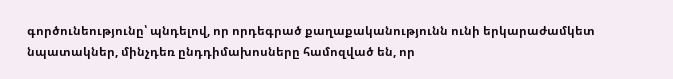գործունեությունը՝ պնդելով, որ որդեգրած քաղաքականությունն ունի երկարաժամկետ նպատակներ, մինչդեռ ընդդիմախոսները համոզված են, որ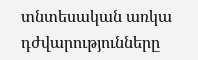տնտեսական առկա դժվարությունները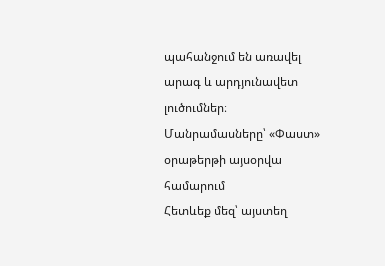պահանջում են առավել արագ և արդյունավետ լուծումներ։
Մանրամասները՝ «Փաստ» օրաթերթի այսօրվա համարում
Հետևեք մեզ՝ այստեղ